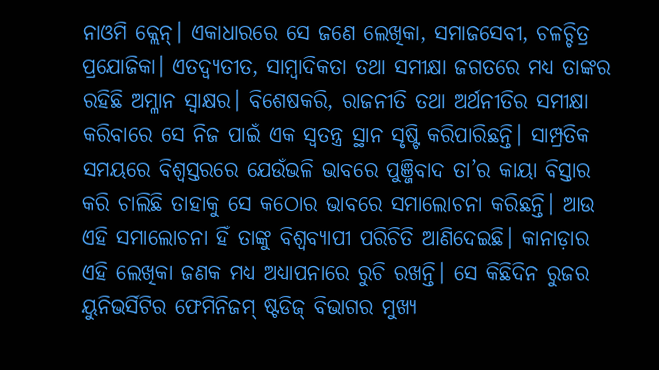ନାଓମି କ୍ଲେନ୍। ଏକାଧାରରେ ସେ ଜଣେ ଲେଖିକା, ସମାଜସେବୀ, ଚଳଚ୍ଚିତ୍ର ପ୍ରଯୋଜିକା। ଏତଦ୍ବ୍ୟତୀତ, ସାମ୍ବାଦିକତା ତଥା ସମୀକ୍ଷା ଜଗତରେ ମଧ୍ୟ ତାଙ୍କର ରହିଛି ଅମ୍ଳାନ ସ୍ବାକ୍ଷର। ବିଶେଷକରି, ରାଜନୀତି ତଥା ଅର୍ଥନୀତିର ସମୀକ୍ଷା କରିବାରେ ସେ ନିଜ ପାଇଁ ଏକ ସ୍ବତନ୍ତ୍ର ସ୍ଥାନ ସୃଷ୍ଟି କରିପାରିଛନ୍ତି। ସାମ୍ପ୍ରତିକ ସମୟରେ ବିଶ୍ୱସ୍ତରରେ ଯେଉଁଭଳି ଭାବରେ ପୁଞ୍ଜିବାଦ ତା’ର କାୟା ବିସ୍ତାର କରି ଚାଲିଛି ତାହାକୁ ସେ କଠୋର ଭାବରେ ସମାଲୋଚନା କରିଛନ୍ତି। ଆଉ ଏହି ସମାଲୋଚନା ହିଁ ତାଙ୍କୁ ବିଶ୍ୱବ୍ୟାପୀ ପରିଚିତି ଆଣିଦେଇଛି। କାନାଡ଼ାର ଏହି ଲେଖିକା ଜଣକ ମଧ୍ୟ ଅଧ୍ୟାପନାରେ ରୁଚି ରଖନ୍ତି। ସେ କିଛିଦିନ ରୁଜର ୟୁନିଭର୍ସିଟିର ଫେମିନିଜମ୍ ଷ୍ଟଡିଜ୍ ବିଭାଗର ମୁଖ୍ୟ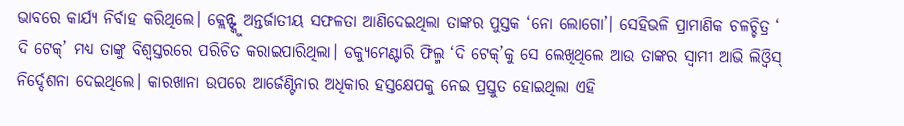ଭାବରେ କାର୍ଯ୍ୟ ନିର୍ବାହ କରିଥିଲେ। କ୍ଲେନ୍ଙ୍କୁ ଅନ୍ତର୍ଜାତୀୟ ସଫଳତା ଆଣିଦେଇଥିଲା ତାଙ୍କର ପୁସ୍ତକ ‘ନୋ ଲୋଗୋ’। ସେହିଭଳି ପ୍ରାମାଣିକ ଚଳଚ୍ଚିତ୍ର ‘ ଦି ଟେକ୍’ ମଧ୍ୟ ତାଙ୍କୁ ବିଶ୍ୱସ୍ତରରେ ପରିଚିତ କରାଇପାରିଥିଲା। ଡକ୍ୟୁମେଣ୍ଟାରି ଫିଲ୍ମ ‘ଦି ଟେକ୍’କୁ ସେ ଲେଖିଥିଲେ ଆଉ ତାଙ୍କର ସ୍ବାମୀ ଆଭି ଲିଓ୍ବିସ୍ ନିର୍ଦ୍ଦେଶନା ଦେଇଥିଲେ। କାରଖାନା ଉପରେ ଆର୍ଜେଣ୍ଟିନାର ଅଧିକାର ହସ୍ତକ୍ଷେପକୁ ନେଇ ପ୍ରସ୍ତୁତ ହୋଇଥିଲା ଏହି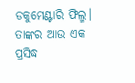ଡକୁମେଣ୍ଟାରି ଫିଲ୍ମ। ତାଙ୍କର ଆଉ ଏକ ପ୍ରସିଦ୍ଧ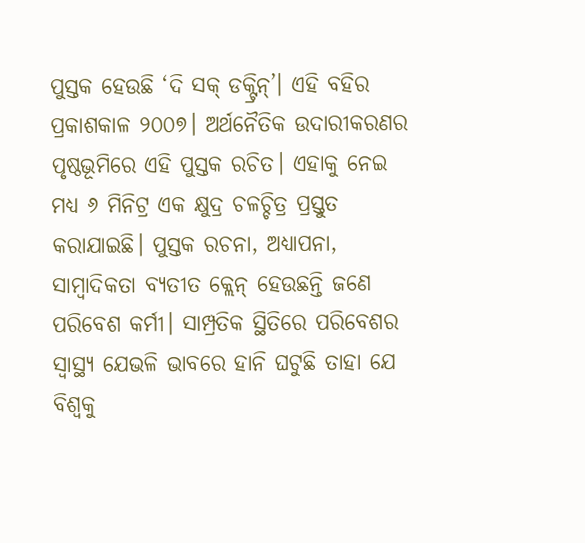ପୁସ୍ତକ ହେଉଛି ‘ଦି ସକ୍ ଡକ୍ଟ୍ରିନ୍’। ଏହି ବହିର ପ୍ରକାଶକାଳ ୨୦୦୭। ଅର୍ଥନୈତିକ ଉଦାରୀକରଣର ପୃଷ୍ଠଭୂମିରେ ଏହି ପୁସ୍ତକ ରଚିତ। ଏହାକୁ ନେଇ ମଧ୍ୟ ୬ ମିନିଟ୍ର ଏକ କ୍ଷୁଦ୍ର ଚଳଚ୍ଚିତ୍ର ପ୍ରସ୍ତୁତ କରାଯାଇଛି। ପୁସ୍ତକ ରଚନା, ଅଧ୍ୟାପନା, ସାମ୍ବାଦିକତା ବ୍ୟତୀତ କ୍ଲେନ୍ ହେଉଛନ୍ତି ଜଣେ ପରିବେଶ କର୍ମୀ। ସାମ୍ପ୍ରତିକ ସ୍ଥିତିରେ ପରିବେଶର ସ୍ବାସ୍ଥ୍ୟ ଯେଭଳି ଭାବରେ ହାନି ଘଟୁଛି ତାହା ଯେ ବିଶ୍ୱକୁ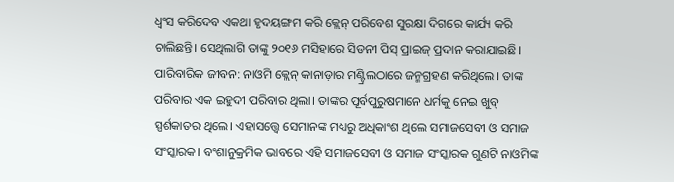ଧ୍ୱଂସ କରିଦେବ ଏକଥା ହୃଦୟଙ୍ଗମ କରି କ୍ଲେନ୍ ପରିବେଶ ସୁରକ୍ଷା ଦିଗରେ କାର୍ଯ୍ୟ କରି ଚାଲିଛନ୍ତି। ସେଥିଲାଗି ତାଙ୍କୁ ୨୦୧୬ ମସିହାରେ ସିଡନୀ ପିସ୍ ପ୍ରାଇଜ୍ ପ୍ରଦାନ କରାଯାଇଛି।
ପାରିବାରିକ ଜୀବନ: ନାଓମି କ୍ଲେନ୍ କାନାଡ଼ାର ମଣ୍ଟ୍ରିଲଠାରେ ଜନ୍ମଗ୍ରହଣ କରିଥିଲେ। ତାଙ୍କ ପରିବାର ଏକ ଇହୁଦୀ ପରିବାର ଥିଲା। ତାଙ୍କର ପୂର୍ବପୁରୁଷମାନେ ଧର୍ମକୁ ନେଇ ଖୁବ୍ ସ୍ପର୍ଶକାତର ଥିଲେ। ଏହାସତ୍ତ୍ୱେ ସେମାନଙ୍କ ମଧ୍ୟରୁ ଅଧିକାଂଶ ଥିଲେ ସମାଜସେବୀ ଓ ସମାଜ ସଂସ୍କାରକ। ବଂଶାନୁକ୍ରମିକ ଭାବରେ ଏହି ସମାଜସେବୀ ଓ ସମାଜ ସଂସ୍କାରକ ଗୁଣଟି ନାଓମିଙ୍କ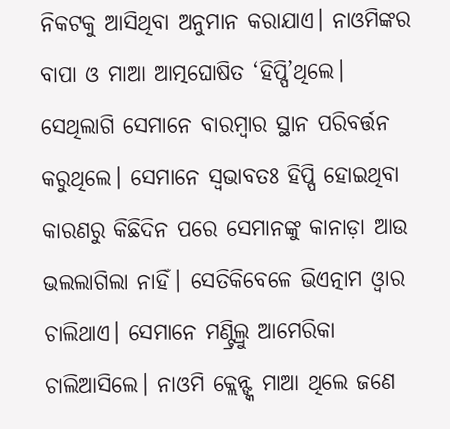ନିକଟକୁ ଆସିଥିବା ଅନୁମାନ କରାଯାଏ। ନାଓମିଙ୍କର ବାପା ଓ ମାଆ ଆତ୍ମଘୋଷିତ ‘ହିପ୍ପି’ଥିଲେ। ସେଥିଲାଗି ସେମାନେ ବାରମ୍ବାର ସ୍ଥାନ ପରିବର୍ତ୍ତନ କରୁଥିଲେ। ସେମାନେ ସ୍ବଭାବତଃ ହିପ୍ପି ହୋଇଥିବା କାରଣରୁ କିଛିଦିନ ପରେ ସେମାନଙ୍କୁ କାନାଡ଼ା ଆଉ ଭଲଲାଗିଲା ନାହିଁ। ସେତିକିବେଳେ ଭିଏତ୍ନାମ ଓ୍ବାର ଚାଲିଥାଏ। ସେମାନେ ମଣ୍ଟ୍ରିଲ୍ରୁ ଆମେରିକା ଚାଲିଆସିଲେ। ନାଓମି କ୍ଲେନ୍ଙ୍କ ମାଆ ଥିଲେ ଜଣେ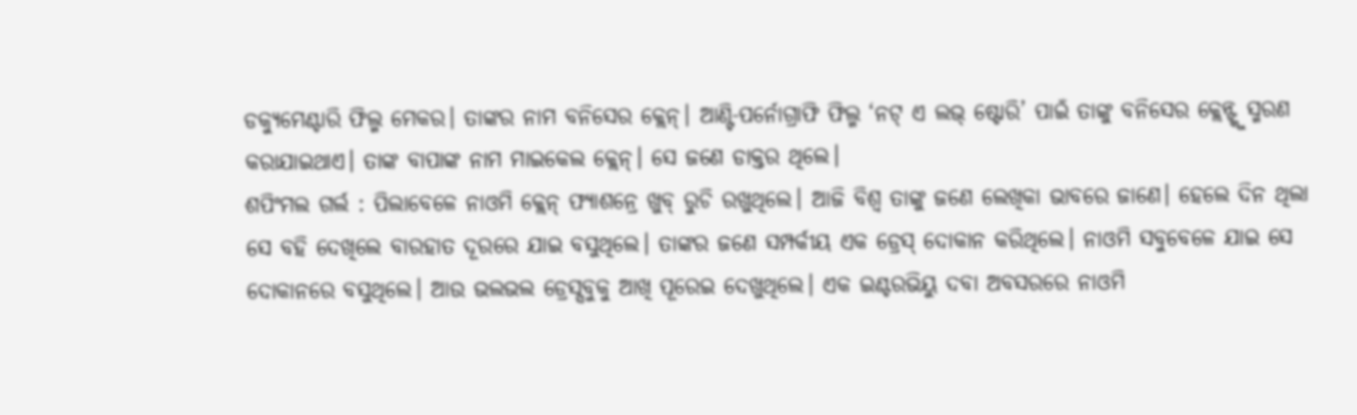ଡକ୍ୟୁମେଣ୍ଟାରି ଫିଲ୍ମ ମେକର। ତାଙ୍କର ନାମ ବନିସେର କ୍ଲେନ୍। ଆଣ୍ଟି-ପର୍ନୋଗ୍ରାଫି ଫିଲ୍ମ ‘ନଟ୍ ଏ ଲଭ୍ ଷ୍ଟୋରି’ ପାଇଁ ତାଙ୍କୁ ବନିସେର କ୍ଲେନ୍ଙ୍କୁ ସ୍ମରଣ କରାଯାଇଥାଏ। ତାଙ୍କ ବାପାଙ୍କ ନାମ ମାଇକେଲ କ୍ଲେନ୍। ସେ ଜଣେ ଡାକ୍ତର ଥିଲେ।
ଶପିଂମଲ ଗର୍ଲ : ପିଲାବେଳେ ନାଓମି କ୍ଲେନ୍ ଫ୍ୟାଶନ୍ରେ ଖୁବ୍ ରୁଚି ରଖୁଥିଲେ। ଆଜି ବିଶ୍ୱ ତାଙ୍କୁ ଜଣେ ଲେଖିକା ଭାବରେ ଜାଣେ। ହେଲେ ଦିନ ଥିଲା ସେ ବହି ଦେଖିଲେ ବାରହାତ ଦୂରରେ ଯାଇ ବସୁଥିଲେ। ତାଙ୍କର ଜଣେ ସମ୍ପର୍କୀୟ ଏକ ଡ୍ରେସ୍ ଦୋକାନ କରିଥିଲେ। ନାଓମି ସବୁବେଳେ ଯାଇ ସେ ଦୋକାନରେ ବସୁଥିଲେ। ଆଉ ଭଲଭଲ ଡ୍ରେସ୍ସବୁକୁ ଆଖି ପୂରେଇ ଦେଖୁଥିଲେ। ଏକ ଇଣ୍ଟରଭିୟୁ ଦବା ଅବସରରେ ନାଓମି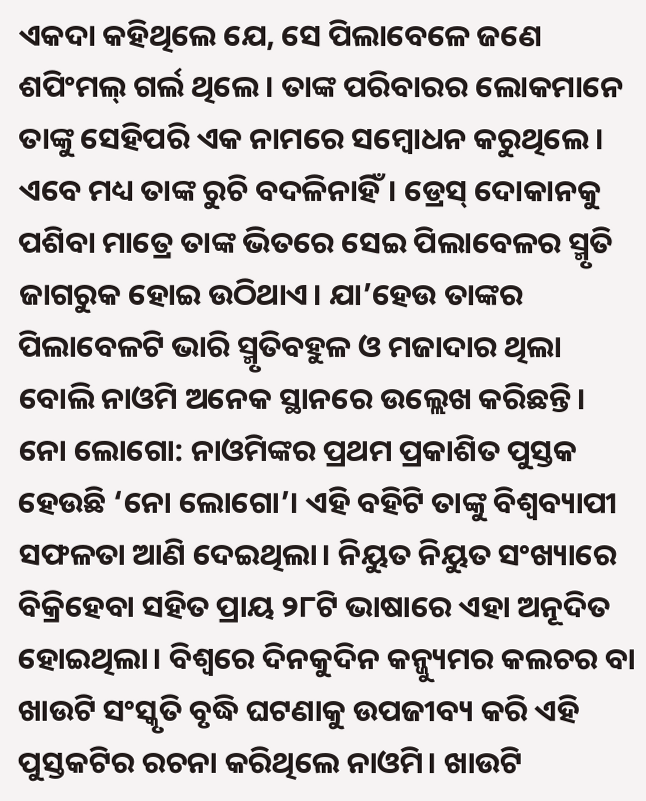ଏକଦା କହିଥିଲେ ଯେ, ସେ ପିଲାବେଳେ ଜଣେ ଶପିଂମଲ୍ ଗର୍ଲ ଥିଲେ। ତାଙ୍କ ପରିବାରର ଲୋକମାନେ ତାଙ୍କୁ ସେହିପରି ଏକ ନାମରେ ସମ୍ବୋଧନ କରୁଥିଲେ। ଏବେ ମଧ୍ୟ ତାଙ୍କ ରୁଚି ବଦଳିନାହିଁ। ଡ୍ରେସ୍ ଦୋକାନକୁ ପଶିବା ମାତ୍ରେ ତାଙ୍କ ଭିତରେ ସେଇ ପିଲାବେଳର ସ୍ମୃତି ଜାଗରୁକ ହୋଇ ଉଠିଥାଏ। ଯା’ହେଉ ତାଙ୍କର ପିଲାବେଳଟି ଭାରି ସ୍ମୃତିବହୁଳ ଓ ମଜାଦାର ଥିଲା ବୋଲି ନାଓମି ଅନେକ ସ୍ଥାନରେ ଉଲ୍ଲେଖ କରିଛନ୍ତି।
ନୋ ଲୋଗୋ: ନାଓମିଙ୍କର ପ୍ରଥମ ପ୍ରକାଶିତ ପୁସ୍ତକ ହେଉଛି ‘ନୋ ଲୋଗୋ’। ଏହି ବହିଟି ତାଙ୍କୁ ବିଶ୍ୱବ୍ୟାପୀ ସଫଳତା ଆଣି ଦେଇଥିଲା। ନିୟୁତ ନିୟୁତ ସଂଖ୍ୟାରେ ବିକ୍ରିହେବା ସହିତ ପ୍ରାୟ ୨୮ଟି ଭାଷାରେ ଏହା ଅନୂଦିତ ହୋଇଥିଲା। ବିଶ୍ୱରେ ଦିନକୁଦିନ କନ୍ଜ୍ୟୁମର କଲଚର ବା ଖାଉଟି ସଂସ୍କୃତି ବୃଦ୍ଧି ଘଟଣାକୁ ଉପଜୀବ୍ୟ କରି ଏହି ପୁସ୍ତକଟିର ରଚନା କରିଥିଲେ ନାଓମି। ଖାଉଟି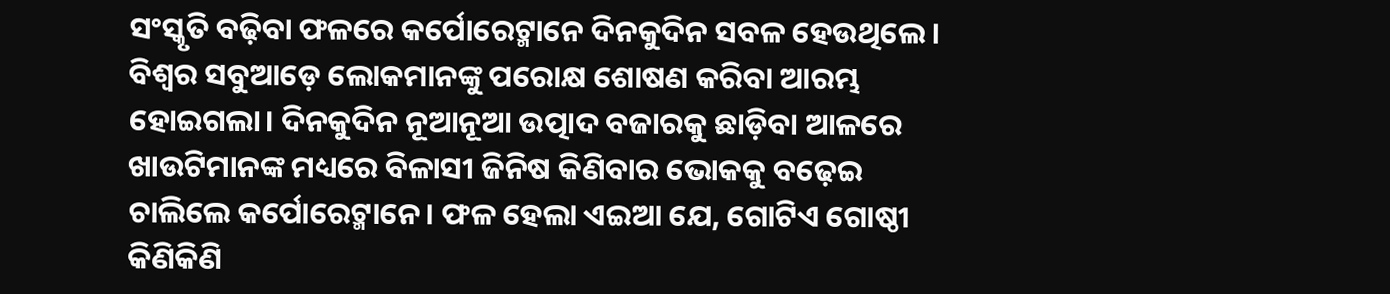ସଂସ୍କୃତି ବଢ଼ିବା ଫଳରେ କର୍ପୋରେଟ୍ମାନେ ଦିନକୁଦିନ ସବଳ ହେଉଥିଲେ। ବିଶ୍ୱର ସବୁଆଡ଼େ ଲୋକମାନଙ୍କୁ ପରୋକ୍ଷ ଶୋଷଣ କରିବା ଆରମ୍ଭ ହୋଇଗଲା। ଦିନକୁଦିନ ନୂଆନୂଆ ଉତ୍ପାଦ ବଜାରକୁ ଛାଡ଼ିବା ଆଳରେ ଖାଉଟିମାନଙ୍କ ମଧ୍ୟରେ ବିଳାସୀ ଜିନିଷ କିଣିବାର ଭୋକକୁ ବଢ଼େଇ ଚାଲିଲେ କର୍ପୋରେଟ୍ମାନେ। ଫଳ ହେଲା ଏଇଆ ଯେ, ଗୋଟିଏ ଗୋଷ୍ଠୀ କିଣିକିଣି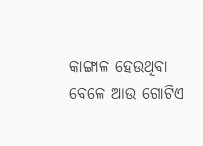କାଙ୍ଗାଳ ହେଉଥିବା ବେଳେ ଆଉ ଗୋଟିଏ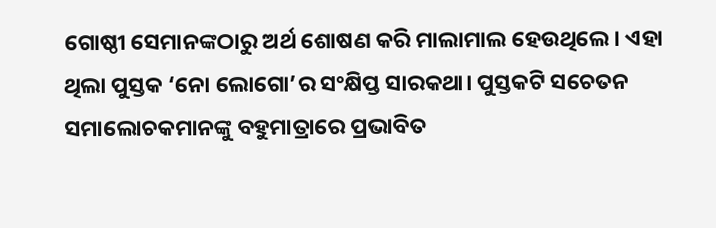ଗୋଷ୍ଠୀ ସେମାନଙ୍କଠାରୁ ଅର୍ଥ ଶୋଷଣ କରି ମାଲାମାଲ ହେଉଥିଲେ। ଏହା ଥିଲା ପୁସ୍ତକ ‘ନୋ ଲୋଗୋ’ର ସଂକ୍ଷିପ୍ତ ସାରକଥା। ପୁସ୍ତକଟି ସଚେତନ ସମାଲୋଚକମାନଙ୍କୁ ବହୁମାତ୍ରାରେ ପ୍ରଭାବିତ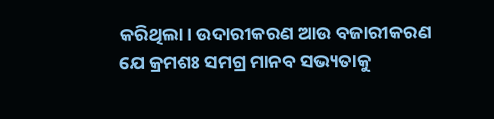କରିଥିଲା। ଉଦାରୀକରଣ ଆଉ ବଜାରୀକରଣ ଯେ କ୍ରମଶଃ ସମଗ୍ର ମାନବ ସଭ୍ୟତାକୁ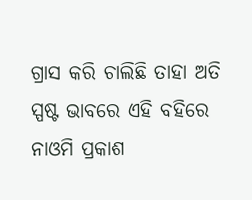ଗ୍ରାସ କରି ଚାଲିଛି ତାହା ଅତି ସ୍ପଷ୍ଟ ଭାବରେ ଏହି ବହିରେ ନାଓମି ପ୍ରକାଶ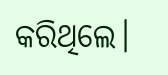କରିଥିଲେ।